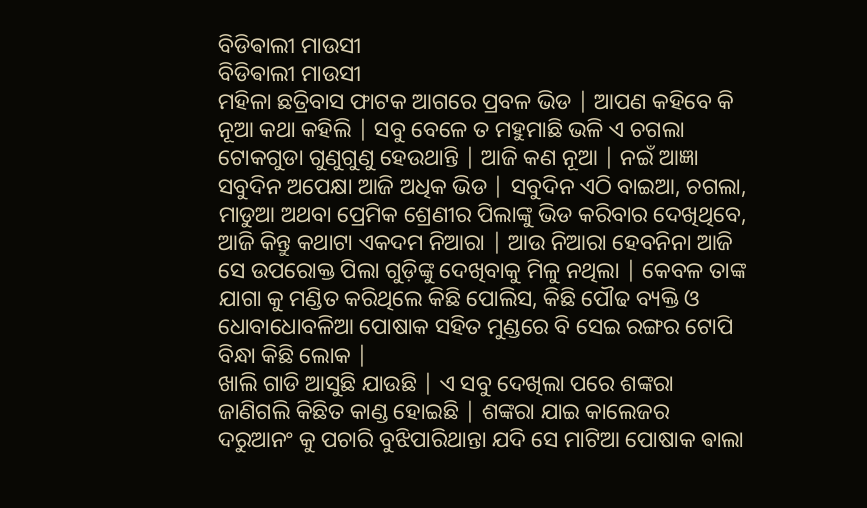ବିଡିଵାଲୀ ମାଉସୀ
ବିଡିଵାଲୀ ମାଉସୀ
ମହିଳା ଛତ୍ରିବାସ ଫାଟକ ଆଗରେ ପ୍ରବଳ ଭିଡ | ଆପଣ କହିବେ କି ନୂଆ କଥା କହିଲି | ସବୁ ବେଳେ ତ ମହୁମାଛି ଭଳି ଏ ଚଗଲା ଟୋକଗୁଡା ଗୁଣୁଗୁଣୁ ହେଉଥାନ୍ତି | ଆଜି କଣ ନୂଆ | ନଇଁ ଆଜ୍ଞା ସବୁଦିନ ଅପେକ୍ଷା ଆଜି ଅଧିକ ଭିଡ | ସବୁଦିନ ଏଠି ବାଇଆ, ଚଗଲା, ମାଡୁଆ ଅଥବା ପ୍ରେମିକ ଶ୍ରେଣୀର ପିଲାଙ୍କୁ ଭିଡ କରିବାର ଦେଖିଥିବେ, ଆଜି କିନ୍ତୁ କଥାଟା ଏକଦମ ନିଆରା | ଆଉ ନିଆରା ହେବନିନା ଆଜି ସେ ଉପରୋକ୍ତ ପିଲା ଗୁଡ଼ିଙ୍କୁ ଦେଖିବାକୁ ମିଳୁ ନଥିଲା | କେବଳ ତାଙ୍କ ଯାଗା କୁ ମଣ୍ଡିତ କରିଥିଲେ କିଛି ପୋଲିସ, କିଛି ପୌଢ ବ୍ୟକ୍ତି ଓ ଧୋବାଧୋବଳିଆ ପୋଷାକ ସହିତ ମୁଣ୍ଡରେ ବି ସେଇ ରଙ୍ଗର ଟୋପି ବିନ୍ଧା କିଛି ଲୋକ |
ଖାଲି ଗାଡି ଆସୁଛି ଯାଉଛି | ଏ ସବୁ ଦେଖିଲା ପରେ ଶଙ୍କରା ଜାଣିଗଲି କିଛିତ କାଣ୍ଡ ହୋଇଛି | ଶଙ୍କରା ଯାଇ କାଲେଜର ଦରୁଆନଂ କୁ ପଚାରି ବୁଝିପାରିଥାନ୍ତା ଯଦି ସେ ମାଟିଆ ପୋଷାକ ଵାଲା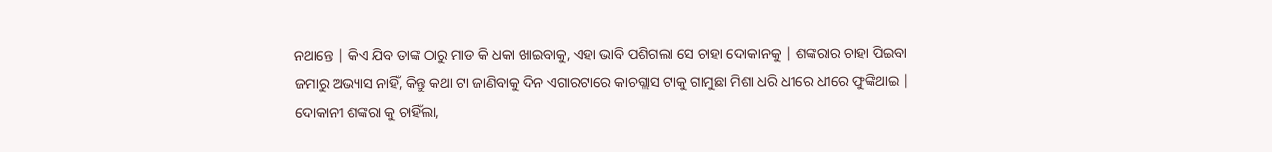ନଥାନ୍ତେ | କିଏ ଯିବ ତାଙ୍କ ଠାରୁ ମାଡ କି ଧକା ଖାଇବାକୁ, ଏହା ଭାବି ପଶିଗଲା ସେ ଚାହା ଦୋକାନକୁ | ଶଙ୍କରାର ଚାହା ପିଇବା ଜମାରୁ ଅଭ୍ୟାସ ନାହିଁ, କିନ୍ତୁ କଥା ଟା ଜାଣିବାକୁ ଦିନ ଏଗାରଟାରେ କାଚଗ୍ଲାସ ଟାକୁ ଗାମୁଛା ମିଶା ଧରି ଧୀରେ ଧୀରେ ଫୁଙ୍କିଥାଇ | ଦୋକାନୀ ଶଙ୍କରା କୁ ଚାହିଁଲା,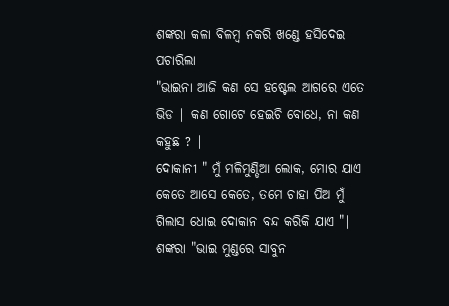ଶଙ୍କରା କଳା ବିଳମ୍ବ ନକରି ଖଣ୍ଡେ ହସିଦେଇ ପଚାରିଲା
"ଭାଇନା ଆଜି କଣ ସେ ହଷ୍ଟେଲ ଆଗରେ ଏତେ ଭିଡ | କଣ ଗୋଟେ ହେଇଚି ବୋଧେ, ନା କଣ କହୁଛ ? |
ଦୋକାନୀ " ମୁଁ ମଳିମୁଣ୍ଡିଆ ଲୋକ, ମୋର ଯାଏ କେତେ ଆସେ କେତେ, ତମେ ଚାହା ପିଅ ମୁଁ ଗିଲାସ ଧୋଇ ଦୋକାନ ବନ୍ଦ କରିକି ଯାଏ "|
ଶଙ୍କରା "ଭାଇ ମୁଣ୍ଡରେ ସାବୁନ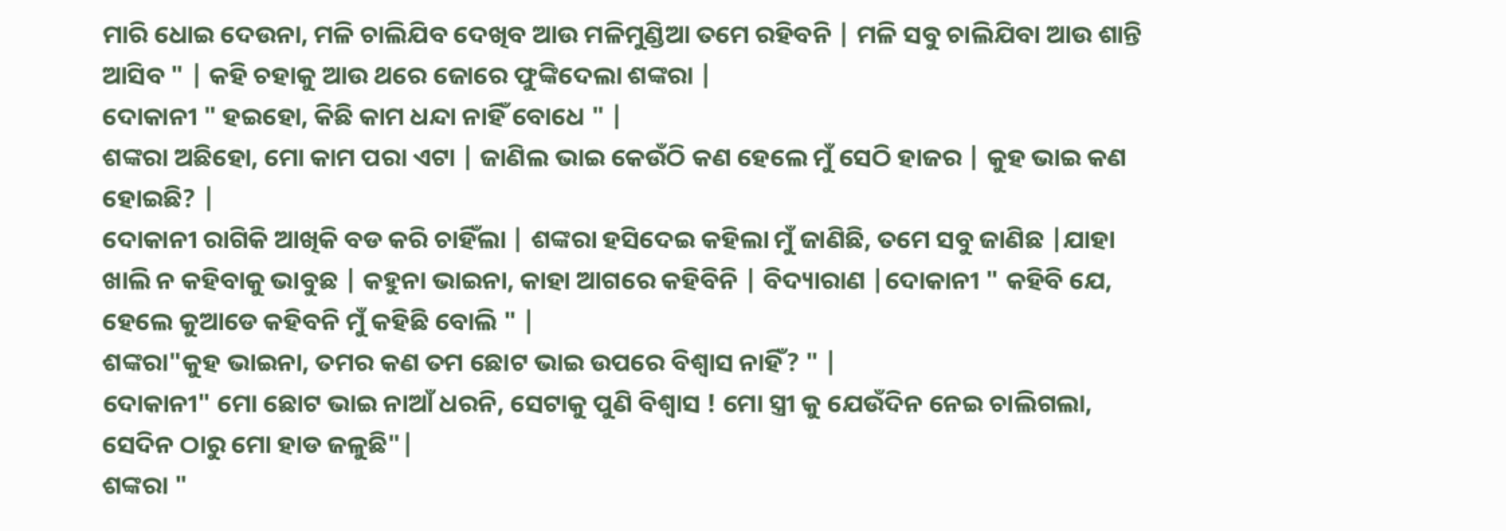ମାରି ଧୋଇ ଦେଉନା, ମଳି ଚାଲିଯିବ ଦେଖିବ ଆଉ ମଳିମୁଣ୍ଡିଆ ତମେ ରହିବନି | ମଳି ସବୁ ଚାଲିଯିବା ଆଉ ଶାନ୍ତି ଆସିବ " | କହି ଚହାକୁ ଆଉ ଥରେ ଜୋରେ ଫୁଙ୍କିଦେଲା ଶଙ୍କରା |
ଦୋକାନୀ " ହଇହୋ, କିଛି କାମ ଧନ୍ଦା ନାହିଁ ବୋଧେ " |
ଶଙ୍କରା ଅଛିହୋ, ମୋ କାମ ପରା ଏଟା | ଜାଣିଲ ଭାଇ କେଉଁଠି କଣ ହେଲେ ମୁଁ ସେଠି ହାଜର | କୁହ ଭାଇ କଣ ହୋଇଛି? |
ଦୋକାନୀ ରାଗିକି ଆଖିକି ବଡ କରି ଚାହିଁଲା | ଶଙ୍କରା ହସିଦେଇ କହିଲା ମୁଁ ଜାଣିଛି, ତମେ ସବୁ ଜାଣିଛ |ଯାହା ଖାଲି ନ କହିବାକୁ ଭାବୁଛ | କହୁନା ଭାଇନା, କାହା ଆଗରେ କହିବିନି | ବିଦ୍ୟାରାଣ |ଦୋକାନୀ " କହିବି ଯେ, ହେଲେ କୁଆଡେ କହିବନି ମୁଁ କହିଛି ବୋଲି " |
ଶଙ୍କରା"କୁହ ଭାଇନା, ତମର କଣ ତମ ଛୋଟ ଭାଇ ଉପରେ ବିଶ୍ୱାସ ନାହିଁ? " |
ଦୋକାନୀ" ମୋ ଛୋଟ ଭାଇ ନାଆଁ ଧରନି, ସେଟାକୁ ପୁଣି ବିଶ୍ୱାସ ! ମୋ ସ୍ତ୍ରୀ କୁ ଯେଉଁଦିନ ନେଇ ଚାଲିଗଲା, ସେଦିନ ଠାରୁ ମୋ ହାଡ ଜଳୁଛି"|
ଶଙ୍କରା "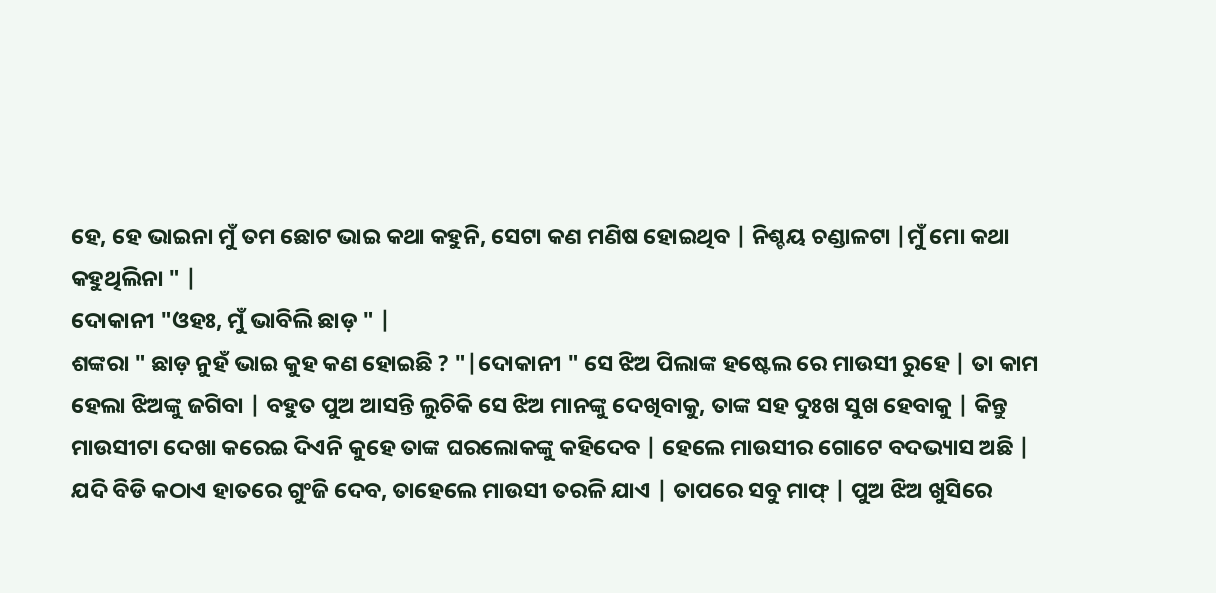ହେ, ହେ ଭାଇନା ମୁଁ ତମ ଛୋଟ ଭାଇ କଥା କହୁନି, ସେଟା କଣ ମଣିଷ ହୋଇଥିବ | ନିଶ୍ଚୟ ଚଣ୍ଡାଳଟା |ମୁଁ ମୋ କଥା କହୁଥିଲିନା " |
ଦୋକାନୀ "ଓହଃ, ମୁଁ ଭାବିଲି ଛାଡ଼ " |
ଶଙ୍କରା " ଛାଡ଼ ନୁହଁ ଭାଇ କୁହ କଣ ହୋଇଛି ? "|ଦୋକାନୀ " ସେ ଝିଅ ପିଲାଙ୍କ ହଷ୍ଟେଲ ରେ ମାଉସୀ ରୁହେ | ତା କାମ ହେଲା ଝିଅଙ୍କୁ ଜଗିବା | ବହୁତ ପୁଅ ଆସନ୍ତି ଲୁଚିକି ସେ ଝିଅ ମାନଙ୍କୁ ଦେଖିବାକୁ, ତାଙ୍କ ସହ ଦୁଃଖ ସୁଖ ହେବାକୁ | କିନ୍ତୁ ମାଉସୀଟା ଦେଖା କରେଇ ଦିଏନି କୁହେ ତାଙ୍କ ଘରଲୋକଙ୍କୁ କହିଦେବ | ହେଲେ ମାଉସୀର ଗୋଟେ ବଦଭ୍ୟାସ ଅଛି | ଯଦି ବିଡି କଠାଏ ହାତରେ ଗୁଂଜି ଦେବ, ତାହେଲେ ମାଉସୀ ତରଳି ଯାଏ | ତାପରେ ସବୁ ମାଫ୍ | ପୁଅ ଝିଅ ଖୁସିରେ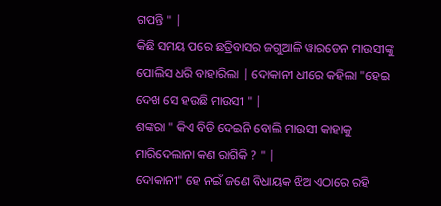ଗପନ୍ତି " |
କିଛି ସମୟ ପରେ ଛତ୍ରିବାସର ଜଗୁଆଳି ୱାରଡେନ ମାଉସୀଙ୍କୁ ପୋଲିସ ଧରି ବାହାରିଲା | ଦୋକାନୀ ଧୀରେ କହିଲା "ହେଇ ଦେଖ ସେ ହଉଛି ମାଉସୀ " |
ଶଙ୍କରା " କିଏ ବିଡି ଦେଇନି ବୋଲି ମାଉସୀ କାହାକୁ ମାରିଦେଲାନା କଣ ରାଗିକି ? " |
ଦୋକାନୀ" ହେ ନଇଁ ଜଣେ ବିଧାୟକ ଝିଅ ଏଠାରେ ରହି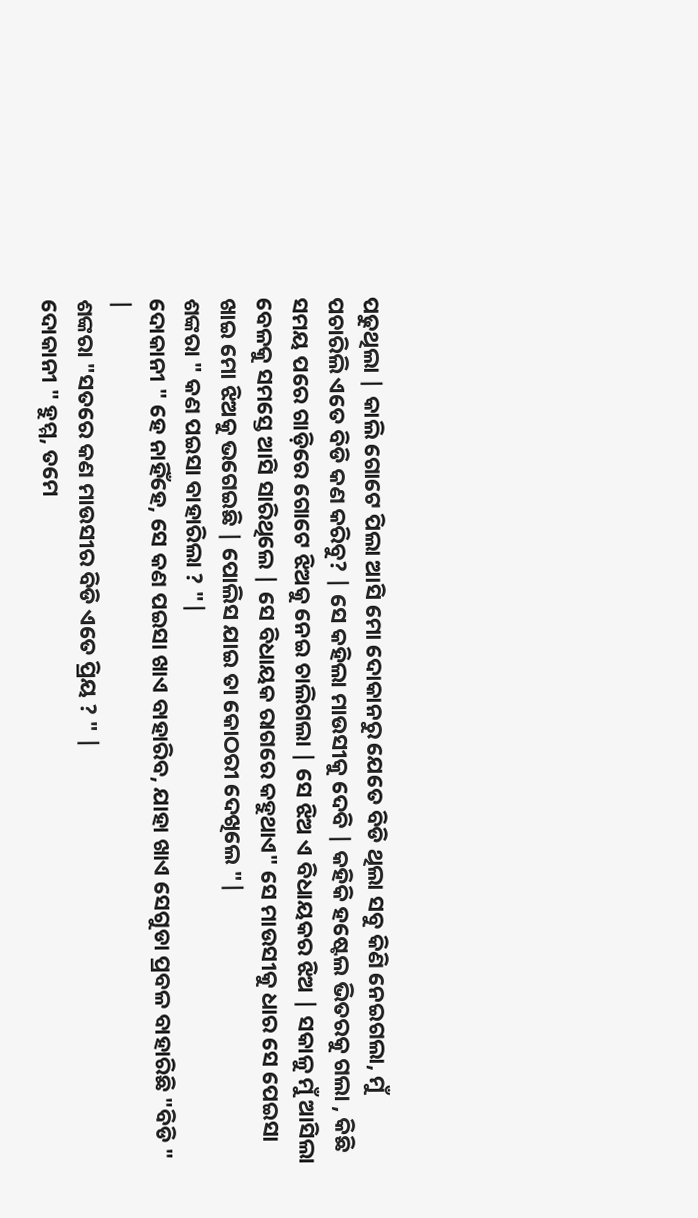ପଢୁଥିଲା | କାଲି ଗୋଟେ ପିଲା ଆସି ମୋ ଦୋକାନରୁ ଯେତେ ବିଡି ଥିଲା ସବୁ କିଣି ନେଇଗଲା, ମୁଁ ପଚାରିଲି ଏତେ ବିଡି କଣ କରିବୁ? | ସେ କହିଲା ମାଉସୀକୁ ଦେବି | କହିକି ହଷ୍ଟେଲ ଭିତରକୁ ଗଲା , କିଛି ସମୟ ପରେ ଗାଡ଼ିରେ ଗୋଟେ ଝିଅକୁ ନେଇ ଚାଲିଗଲା | ସେ ଝିଅ ଏ ବିଧାୟକର ଝିଅ | ସକାଳୁ ମୁଁ ଆସିଲା ବେଳକୁ ସମସ୍ତେ ଆସି ସାରିଥିଲେ | ସେ ବିଧାୟକ ରାଗରେ କହୁଥାଏ" ସେ ମାଉସୀକୁ ଧାର ସେ ପେଇସା ଖାଇ ମୋ ଝିଅକୁ ଭଗେଇଛି | ପୋଲିସ ଯାଇ ତା କୋଠରୀ ଦେଖିଲେ "|
ଶଙ୍କରା " କଣ ପଇସା ବାହାରିଲା ? "|
ଦୋକାନୀ " ହେ ନାହିଁହେ, ସେ କଣ ପଇସା ଖାଏ ବାହାରିବ, ଯାହା ଖାଏ ସେଗୁଡା ପ୍ରବଳ ବାହାରିଛି "ବିଡି " |
ଶଙ୍କରା "ସତରେ କଣ ମାଉସୀର ବିଡି ଏତେ ପ୍ରିୟ ? " |
ଦୋକାନୀ " ହୁମ୍ମ, ତମେ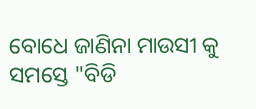ବୋଧେ ଜାଣିନା ମାଉସୀ କୁ ସମସ୍ତେ "ବିଡି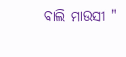ବାଲି ମାଉସୀ "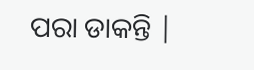ପରା ଡାକନ୍ତି |